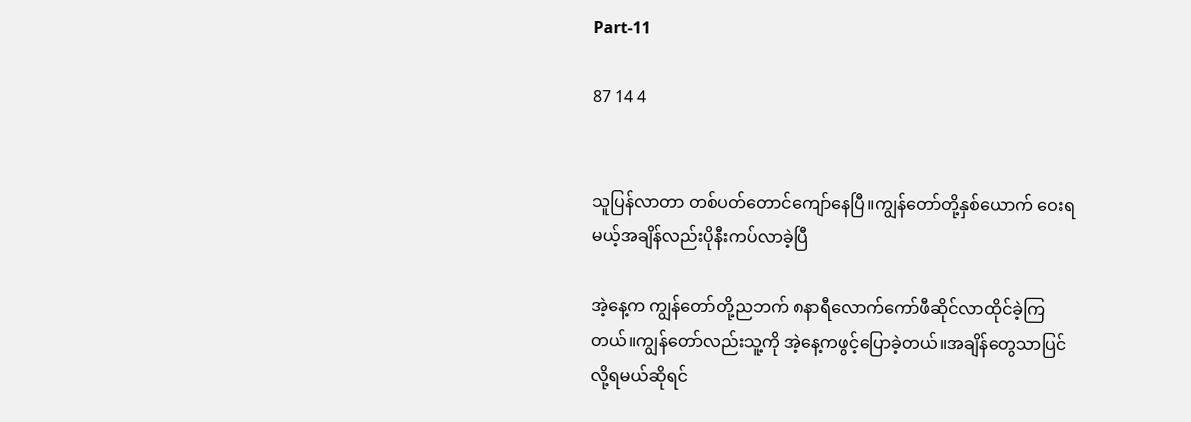Part-11

87 14 4


သူပြန်လာတာ တစ်ပတ်တောင်ကျော်နေပြီ။ကျွန်တော်တို့နှစ်ယောက် ဝေးရမယ့်အချိန်လည်းပိုနီးကပ်လာခဲ့ပြီ

အဲ့နေ့က ကျွန်တော်တို့ညဘက် ၈နာရီလောက်ကော်ဖီဆိုင်လာထိုင်ခဲ့ကြတယ်။ကျွန်တော်လည်းသူ့ကို အဲ့နေ့ကဖွင့်ပြောခဲ့တယ်။အချိန်တွေသာပြင်လို့ရမယ်ဆိုရင်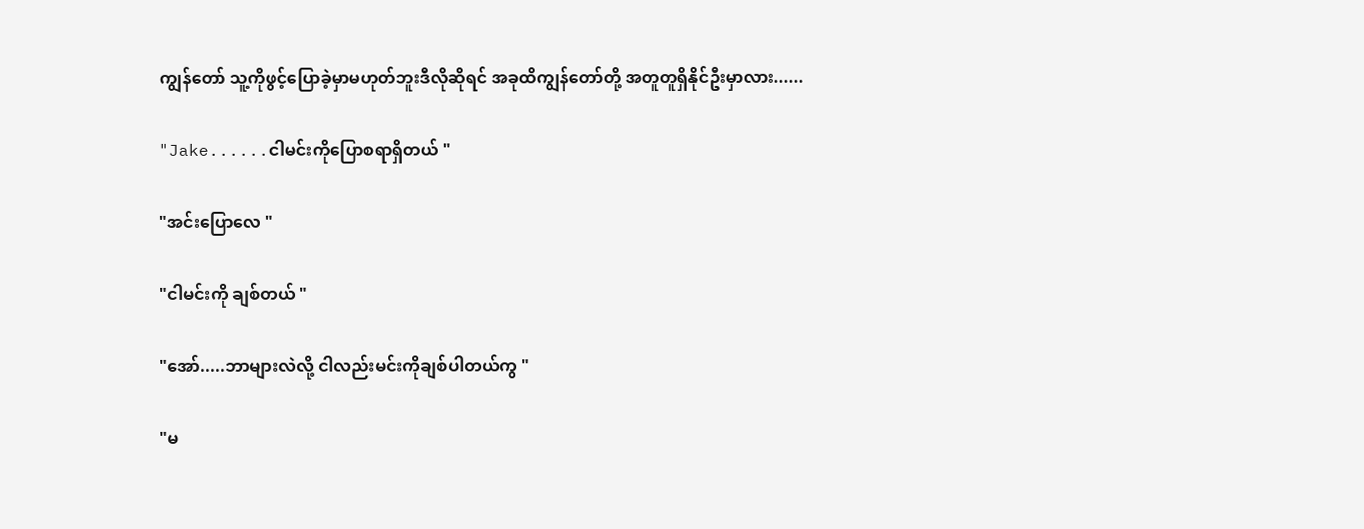ကျွန်တော် သူ့ကိုဖွင့်ပြောခဲ့မှာမဟုတ်ဘူးဒီလိုဆိုရင် အခုထိကျွန်တော်တို့ အတူတူရှိနိုင်ဦးမှာလား......

"Jake......ငါမင်းကိုပြောစရာရှိတယ် "

"အင်း‌ပြောလေ "

"ငါမင်းကို ချစ်တယ် "

"အော်.....ဘာများလဲလို့ ငါလည်းမင်းကိုချစ်ပါတယ်ကွ "

"မ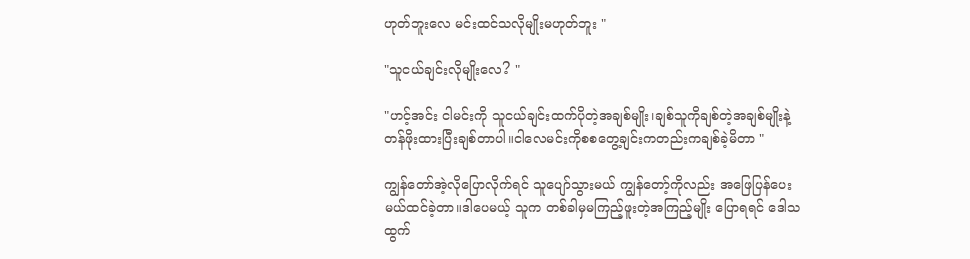ဟုတ်ဘူးလေ မင်းထင်သလိုမျိုးမဟုတ်ဘူး "

"သူငယ်ချင်းလိုမျိုးလေ? "

"ဟင့်အင်း ငါမင်းကို သူငယ်ချင်းထက်ပိုတဲ့အချစ်မျိုး၊ချစ်သူကိုချစ်တဲ့အချစ်မျိုးနဲ့ တန်ဖိုးထားပြီးချစ်တာပါ။ငါလေမင်းကိုစစတွေ့ချင်းကတည်းကချစ်ခဲ့မိတာ "

ကျွန်တော်အဲ့လိုပြောလိုက်ရင် သူပျော်သွားမယ် ကျွန်တော့်ကိုလည်း အဖြေပြန်ပေးမယ်ထင်ခဲ့တာ။ဒါပေမယ့် သူက တစ်ခါမှမကြည့်ဖူးတဲ့အကြည့်မျိုး ပြောရရင် ဒေါသထွက်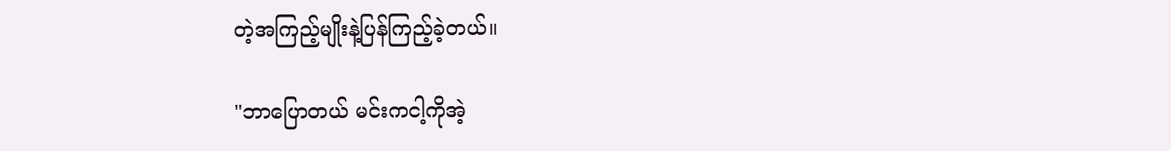တဲ့အကြည့်မျိုးနဲ့ပြန်ကြည့်ခဲ့တယ်။

"ဘာပြောတယ် မင်းကငါ့ကိုအဲ့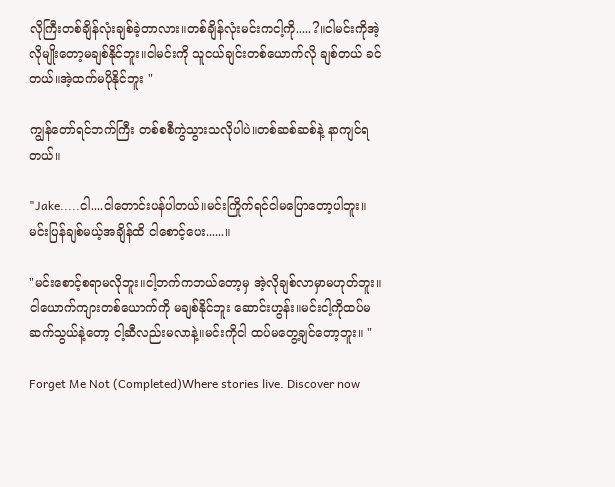လိုကြီးတစ်ချိန်လုံးချစ်ခဲ့တာလား။တစ်ချိန်လုံးမင်းကငါ့ကို.....?။ငါမင်းကိုအဲ့လိုမျိုးတော့မချစ်နိုင်ဘူး။ငါမင်းကို သူငယ်ချင်းတစ်ယောက်လို ချစ်တယ် ခင်တယ်။အဲ့ထက်မပိုနိုင်ဘူး "

ကျွန်တော်ရင်ဘက်ကြီး တစ်စစီကွဲသွားသလိုပါပဲ။တစ်ဆစ်ဆစ်နဲ့ နာကျင်ရတယ်။

"Jake.....ငါ....ငါတောင်းပန်ပါတယ်။မင်းကြိုက်ရင်ငါမပြောတော့ပါဘူး။မင်းပြန်ချစ်မယ့်အချိန်ထိ ငါစောင့်ပေး......။

"မင်းစောင့်စရာမလိုဘူး။ငါ့ဘက်ကဘယ်တော့မှ အဲ့လိုချစ်လာမှာမဟုတ်ဘူး။ငါယောက်ကျားတစ်ယောက်ကို မချစ်နိုင်ဘူး ဆောင်းဟွန်း။မင်းငါ့ကိုထပ်မဆက်သွယ်နဲ့တော့ ငါ့ဆီလည်းမလာနဲ့။မင်းကိုငါ ထပ်မတွေ့ချင်တော့ဘူး။ "

Forget Me Not (Completed)Where stories live. Discover now